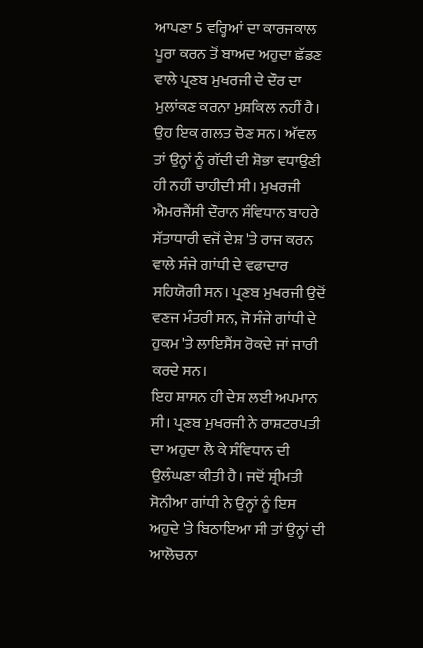ਆਪਣਾ 5 ਵਰ੍ਹਿਆਂ ਦਾ ਕਾਰਜਕਾਲ ਪੂਰਾ ਕਰਨ ਤੋਂ ਬਾਅਦ ਅਹੁਦਾ ਛੱਡਣ ਵਾਲੇ ਪ੍ਰਣਬ ਮੁਖਰਜੀ ਦੇ ਦੌਰ ਦਾ ਮੁਲਾਂਕਣ ਕਰਨਾ ਮੁਸ਼ਕਿਲ ਨਹੀਂ ਹੈ। ਉਹ ਇਕ ਗਲਤ ਚੋਣ ਸਨ। ਅੱਵਲ ਤਾਂ ਉਨ੍ਹਾਂ ਨੂੰ ਗੱਦੀ ਦੀ ਸ਼ੋਭਾ ਵਧਾਉਣੀ ਹੀ ਨਹੀਂ ਚਾਹੀਦੀ ਸੀ। ਮੁਖਰਜੀ ਐਮਰਜੈਂਸੀ ਦੌਰਾਨ ਸੰਵਿਧਾਨ ਬਾਹਰੇ ਸੱਤਾਧਾਰੀ ਵਜੋਂ ਦੇਸ਼ 'ਤੇ ਰਾਜ ਕਰਨ ਵਾਲੇ ਸੰਜੇ ਗਾਂਧੀ ਦੇ ਵਫਾਦਾਰ ਸਹਿਯੋਗੀ ਸਨ। ਪ੍ਰਣਬ ਮੁਖਰਜੀ ਉਦੋਂ ਵਣਜ ਮੰਤਰੀ ਸਨ, ਜੋ ਸੰਜੇ ਗਾਂਧੀ ਦੇ ਹੁਕਮ 'ਤੇ ਲਾਇਸੈਂਸ ਰੋਕਦੇ ਜਾਂ ਜਾਰੀ ਕਰਦੇ ਸਨ।
ਇਹ ਸ਼ਾਸਨ ਹੀ ਦੇਸ਼ ਲਈ ਅਪਮਾਨ ਸੀ। ਪ੍ਰਣਬ ਮੁਖਰਜੀ ਨੇ ਰਾਸ਼ਟਰਪਤੀ ਦਾ ਅਹੁਦਾ ਲੈ ਕੇ ਸੰਵਿਧਾਨ ਦੀ ਉਲੰਘਣਾ ਕੀਤੀ ਹੈ। ਜਦੋਂ ਸ਼੍ਰੀਮਤੀ ਸੋਨੀਆ ਗਾਂਧੀ ਨੇ ਉਨ੍ਹਾਂ ਨੂੰ ਇਸ ਅਹੁਦੇ 'ਤੇ ਬਿਠਾਇਆ ਸੀ ਤਾਂ ਉਨ੍ਹਾਂ ਦੀ ਆਲੋਚਨਾ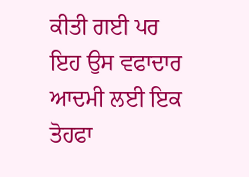ਕੀਤੀ ਗਈ ਪਰ ਇਹ ਉਸ ਵਫਾਦਾਰ ਆਦਮੀ ਲਈ ਇਕ ਤੋਹਫਾ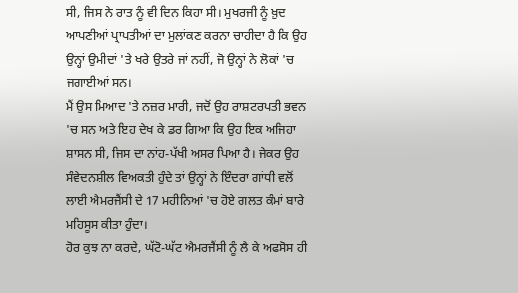ਸੀ, ਜਿਸ ਨੇ ਰਾਤ ਨੂੰ ਵੀ ਦਿਨ ਕਿਹਾ ਸੀ। ਮੁਖਰਜੀ ਨੂੰ ਖ਼ੁਦ ਆਪਣੀਆਂ ਪ੍ਰਾਪਤੀਆਂ ਦਾ ਮੁਲਾਂਕਣ ਕਰਨਾ ਚਾਹੀਦਾ ਹੈ ਕਿ ਉਹ ਉਨ੍ਹਾਂ ਉਮੀਦਾਂ 'ਤੇ ਖਰੇ ਉਤਰੇ ਜਾਂ ਨਹੀਂ, ਜੋ ਉਨ੍ਹਾਂ ਨੇ ਲੋਕਾਂ 'ਚ ਜਗਾਈਆਂ ਸਨ।
ਮੈਂ ਉਸ ਮਿਆਦ 'ਤੇ ਨਜ਼ਰ ਮਾਰੀ, ਜਦੋਂ ਉਹ ਰਾਸ਼ਟਰਪਤੀ ਭਵਨ 'ਚ ਸਨ ਅਤੇ ਇਹ ਦੇਖ ਕੇ ਡਰ ਗਿਆ ਕਿ ਉਹ ਇਕ ਅਜਿਹਾ ਸ਼ਾਸਨ ਸੀ, ਜਿਸ ਦਾ ਨਾਂਹ-ਪੱਖੀ ਅਸਰ ਪਿਆ ਹੈ। ਜੇਕਰ ਉਹ ਸੰਵੇਦਨਸ਼ੀਲ ਵਿਅਕਤੀ ਹੁੰਦੇ ਤਾਂ ਉਨ੍ਹਾਂ ਨੇ ਇੰਦਰਾ ਗਾਂਧੀ ਵਲੋਂ ਲਾਈ ਐਮਰਜੈਂਸੀ ਦੇ 17 ਮਹੀਨਿਆਂ 'ਚ ਹੋਏ ਗਲਤ ਕੰਮਾਂ ਬਾਰੇ ਮਹਿਸੂਸ ਕੀਤਾ ਹੁੰਦਾ।
ਹੋਰ ਕੁਝ ਨਾ ਕਰਦੇ, ਘੱਟੋ-ਘੱਟ ਐਮਰਜੈਂਸੀ ਨੂੰ ਲੈ ਕੇ ਅਫਸੋਸ ਹੀ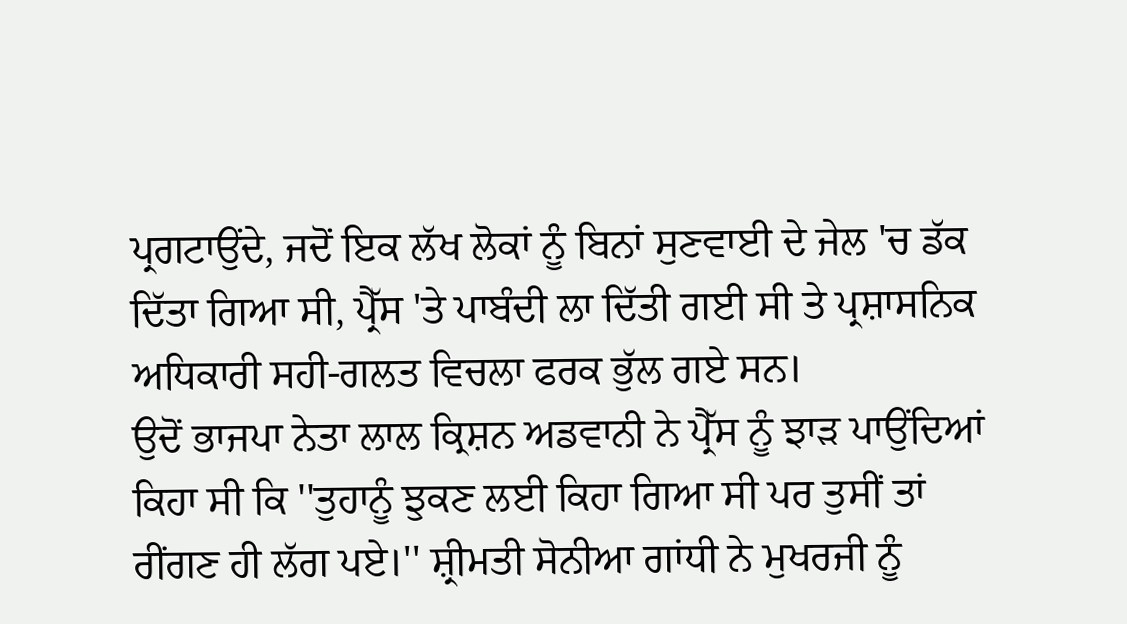ਪ੍ਰਗਟਾਉਂਦੇ, ਜਦੋਂ ਇਕ ਲੱਖ ਲੋਕਾਂ ਨੂੰ ਬਿਨਾਂ ਸੁਣਵਾਈ ਦੇ ਜੇਲ 'ਚ ਡੱਕ ਦਿੱਤਾ ਗਿਆ ਸੀ, ਪ੍ਰੈੱਸ 'ਤੇ ਪਾਬੰਦੀ ਲਾ ਦਿੱਤੀ ਗਈ ਸੀ ਤੇ ਪ੍ਰਸ਼ਾਸਨਿਕ ਅਧਿਕਾਰੀ ਸਹੀ-ਗਲਤ ਵਿਚਲਾ ਫਰਕ ਭੁੱਲ ਗਏ ਸਨ।
ਉਦੋਂ ਭਾਜਪਾ ਨੇਤਾ ਲਾਲ ਕ੍ਰਿਸ਼ਨ ਅਡਵਾਨੀ ਨੇ ਪ੍ਰੈੱਸ ਨੂੰ ਝਾੜ ਪਾਉਂਦਿਆਂ ਕਿਹਾ ਸੀ ਕਿ ''ਤੁਹਾਨੂੰ ਝੁਕਣ ਲਈ ਕਿਹਾ ਗਿਆ ਸੀ ਪਰ ਤੁਸੀਂ ਤਾਂ ਰੀਂਗਣ ਹੀ ਲੱਗ ਪਏ।'' ਸ਼੍ਰੀਮਤੀ ਸੋਨੀਆ ਗਾਂਧੀ ਨੇ ਮੁਖਰਜੀ ਨੂੰ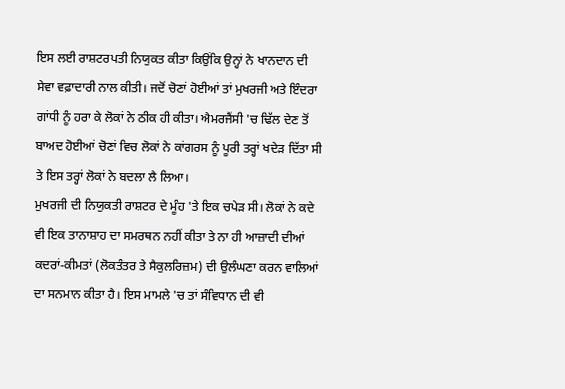ਇਸ ਲਈ ਰਾਸ਼ਟਰਪਤੀ ਨਿਯੁਕਤ ਕੀਤਾ ਕਿਉਂਕਿ ਉਨ੍ਹਾਂ ਨੇ ਖਾਨਦਾਨ ਦੀ ਸੇਵਾ ਵਫ਼ਾਦਾਰੀ ਨਾਲ ਕੀਤੀ। ਜਦੋਂ ਚੋਣਾਂ ਹੋਈਆਂ ਤਾਂ ਮੁਖਰਜੀ ਅਤੇ ਇੰਦਰਾ ਗਾਂਧੀ ਨੂੰ ਹਰਾ ਕੇ ਲੋਕਾਂ ਨੇ ਠੀਕ ਹੀ ਕੀਤਾ। ਐਮਰਜੈਂਸੀ 'ਚ ਢਿੱਲ ਦੇਣ ਤੋਂ ਬਾਅਦ ਹੋਈਆਂ ਚੋਣਾਂ ਵਿਚ ਲੋਕਾਂ ਨੇ ਕਾਂਗਰਸ ਨੂੰ ਪੂਰੀ ਤਰ੍ਹਾਂ ਖਦੇੜ ਦਿੱਤਾ ਸੀ ਤੇ ਇਸ ਤਰ੍ਹਾਂ ਲੋਕਾਂ ਨੇ ਬਦਲਾ ਲੈ ਲਿਆ।
ਮੁਖਰਜੀ ਦੀ ਨਿਯੁਕਤੀ ਰਾਸ਼ਟਰ ਦੇ ਮੂੰਹ 'ਤੇ ਇਕ ਚਪੇੜ ਸੀ। ਲੋਕਾਂ ਨੇ ਕਦੇ ਵੀ ਇਕ ਤਾਨਾਸ਼ਾਹ ਦਾ ਸਮਰਥਨ ਨਹੀਂ ਕੀਤਾ ਤੇ ਨਾ ਹੀ ਆਜ਼ਾਦੀ ਦੀਆਂ ਕਦਰਾਂ-ਕੀਮਤਾਂ (ਲੋਕਤੰਤਰ ਤੇ ਸੈਕੁਲਰਿਜ਼ਮ) ਦੀ ਉਲੰਘਣਾ ਕਰਨ ਵਾਲਿਆਂ ਦਾ ਸਨਮਾਨ ਕੀਤਾ ਹੈ। ਇਸ ਮਾਮਲੇ 'ਚ ਤਾਂ ਸੰਵਿਧਾਨ ਦੀ ਵੀ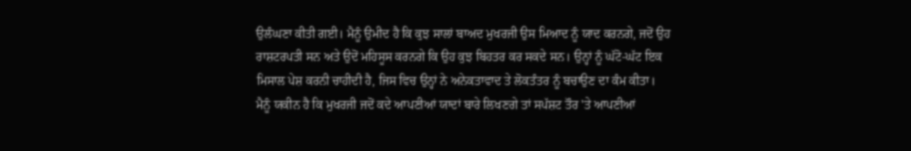ਉਲੰਘਣਾ ਕੀਤੀ ਗਈ। ਮੈਨੂੰ ਉਮੀਦ ਹੈ ਕਿ ਕੁਝ ਸਾਲਾਂ ਬਾਅਦ ਮੁਖਰਜੀ ਉਸ ਮਿਆਦ ਨੂੰ ਯਾਦ ਕਰਨਗੇ, ਜਦੋਂ ਉਹ ਰਾਸ਼ਟਰਪਤੀ ਸਨ ਅਤੇ ਉਦੋਂ ਮਹਿਸੂਸ ਕਰਨਗੇ ਕਿ ਉਹ ਕੁਝ ਬਿਹਤਰ ਕਰ ਸਕਦੇ ਸਨ। ਉਨ੍ਹਾਂ ਨੂੰ ਘੱਟੋ-ਘੱਟ ਇਕ ਮਿਸਾਲ ਪੇਸ਼ ਕਰਨੀ ਚਾਹੀਦੀ ਹੈ, ਜਿਸ ਵਿਚ ਉਨ੍ਹਾਂ ਨੇ ਅਨੇਕਤਾਵਾਦ ਤੇ ਲੋਕਤੰਤਰ ਨੂੰ ਬਚਾਉਣ ਦਾ ਕੰਮ ਕੀਤਾ।
ਮੈਨੂੰ ਯਕੀਨ ਹੈ ਕਿ ਮੁਖਰਜੀ ਜਦੋਂ ਕਦੇ ਆਪਣੀਆਂ ਯਾਦਾਂ ਬਾਰੇ ਲਿਖਣਗੇ ਤਾਂ ਸਪੱਸ਼ਟ ਤੌਰ 'ਤੇ ਆਪਣੀਆਂ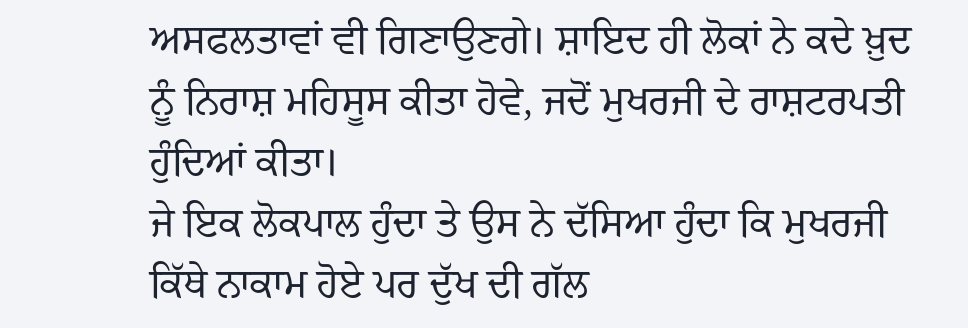ਅਸਫਲਤਾਵਾਂ ਵੀ ਗਿਣਾਉਣਗੇ। ਸ਼ਾਇਦ ਹੀ ਲੋਕਾਂ ਨੇ ਕਦੇ ਖ਼ੁਦ ਨੂੰ ਨਿਰਾਸ਼ ਮਹਿਸੂਸ ਕੀਤਾ ਹੋਵੇ, ਜਦੋਂ ਮੁਖਰਜੀ ਦੇ ਰਾਸ਼ਟਰਪਤੀ ਹੁੰਦਿਆਂ ਕੀਤਾ।
ਜੇ ਇਕ ਲੋਕਪਾਲ ਹੁੰਦਾ ਤੇ ਉਸ ਨੇ ਦੱਸਿਆ ਹੁੰਦਾ ਕਿ ਮੁਖਰਜੀ ਕਿੱਥੇ ਨਾਕਾਮ ਹੋਏ ਪਰ ਦੁੱਖ ਦੀ ਗੱਲ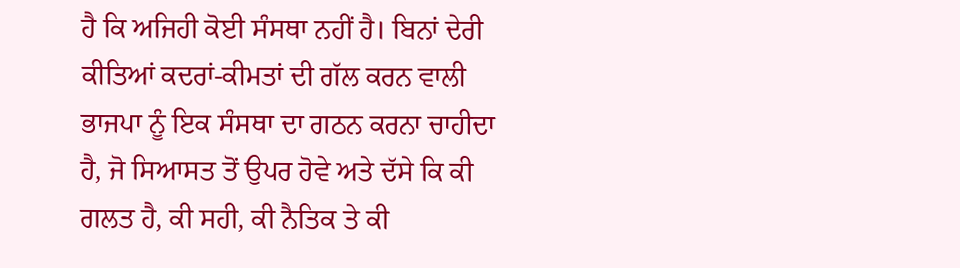ਹੈ ਕਿ ਅਜਿਹੀ ਕੋਈ ਸੰਸਥਾ ਨਹੀਂ ਹੈ। ਬਿਨਾਂ ਦੇਰੀ ਕੀਤਿਆਂ ਕਦਰਾਂ-ਕੀਮਤਾਂ ਦੀ ਗੱਲ ਕਰਨ ਵਾਲੀ ਭਾਜਪਾ ਨੂੰ ਇਕ ਸੰਸਥਾ ਦਾ ਗਠਨ ਕਰਨਾ ਚਾਹੀਦਾ ਹੈ, ਜੋ ਸਿਆਸਤ ਤੋਂ ਉਪਰ ਹੋਵੇ ਅਤੇ ਦੱਸੇ ਕਿ ਕੀ ਗਲਤ ਹੈ, ਕੀ ਸਹੀ, ਕੀ ਨੈਤਿਕ ਤੇ ਕੀ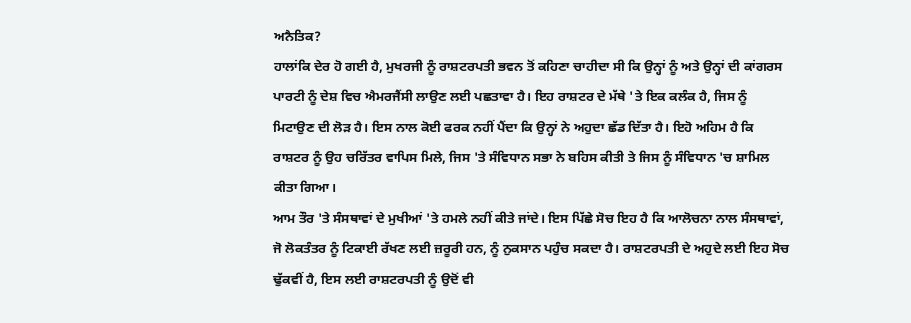ਅਨੈਤਿਕ?
ਹਾਲਾਂਕਿ ਦੇਰ ਹੋ ਗਈ ਹੈ, ਮੁਖਰਜੀ ਨੂੰ ਰਾਸ਼ਟਰਪਤੀ ਭਵਨ ਤੋਂ ਕਹਿਣਾ ਚਾਹੀਦਾ ਸੀ ਕਿ ਉਨ੍ਹਾਂ ਨੂੰ ਅਤੇ ਉਨ੍ਹਾਂ ਦੀ ਕਾਂਗਰਸ ਪਾਰਟੀ ਨੂੰ ਦੇਸ਼ ਵਿਚ ਐਮਰਜੈਂਸੀ ਲਾਉਣ ਲਈ ਪਛਤਾਵਾ ਹੈ। ਇਹ ਰਾਸ਼ਟਰ ਦੇ ਮੱਥੇ 'ਤੇ ਇਕ ਕਲੰਕ ਹੈ, ਜਿਸ ਨੂੰ ਮਿਟਾਉਣ ਦੀ ਲੋੜ ਹੈ। ਇਸ ਨਾਲ ਕੋਈ ਫਰਕ ਨਹੀਂ ਪੈਂਦਾ ਕਿ ਉਨ੍ਹਾਂ ਨੇ ਅਹੁਦਾ ਛੱਡ ਦਿੱਤਾ ਹੈ। ਇਹੋ ਅਹਿਮ ਹੈ ਕਿ ਰਾਸ਼ਟਰ ਨੂੰ ਉਹ ਚਰਿੱਤਰ ਵਾਪਿਸ ਮਿਲੇ, ਜਿਸ 'ਤੇ ਸੰਵਿਧਾਨ ਸਭਾ ਨੇ ਬਹਿਸ ਕੀਤੀ ਤੇ ਜਿਸ ਨੂੰ ਸੰਵਿਧਾਨ 'ਚ ਸ਼ਾਮਿਲ ਕੀਤਾ ਗਿਆ।
ਆਮ ਤੌਰ 'ਤੇ ਸੰਸਥਾਵਾਂ ਦੇ ਮੁਖੀਆਂ 'ਤੇ ਹਮਲੇ ਨਹੀਂ ਕੀਤੇ ਜਾਂਦੇ। ਇਸ ਪਿੱਛੇ ਸੋਚ ਇਹ ਹੈ ਕਿ ਆਲੋਚਨਾ ਨਾਲ ਸੰਸਥਾਵਾਂ, ਜੋ ਲੋਕਤੰਤਰ ਨੂੰ ਟਿਕਾਈ ਰੱਖਣ ਲਈ ਜ਼ਰੂਰੀ ਹਨ, ਨੂੰ ਨੁਕਸਾਨ ਪਹੁੰਚ ਸਕਦਾ ਹੈ। ਰਾਸ਼ਟਰਪਤੀ ਦੇ ਅਹੁਦੇ ਲਈ ਇਹ ਸੋਚ ਢੁੱਕਵੀਂ ਹੈ, ਇਸ ਲਈ ਰਾਸ਼ਟਰਪਤੀ ਨੂੰ ਉਦੋਂ ਵੀ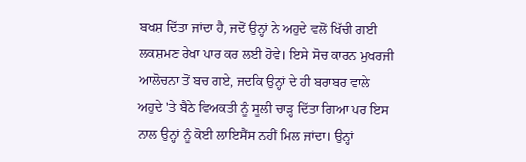ਬਖਸ਼ ਦਿੱਤਾ ਜਾਂਦਾ ਹੈ, ਜਦੋਂ ਉਨ੍ਹਾਂ ਨੇ ਅਹੁਦੇ ਵਲੋਂ ਖਿੱਚੀ ਗਈ ਲਕਸ਼ਮਣ ਰੇਖਾ ਪਾਰ ਕਰ ਲਈ ਹੋਵੇ। ਇਸੇ ਸੋਚ ਕਾਰਨ ਮੁਖਰਜੀ ਆਲੋਚਨਾ ਤੋਂ ਬਚ ਗਏ, ਜਦਕਿ ਉਨ੍ਹਾਂ ਦੇ ਹੀ ਬਰਾਬਰ ਵਾਲੇ ਅਹੁਦੇ 'ਤੇ ਬੈਠੇ ਵਿਅਕਤੀ ਨੂੰ ਸੂਲੀ ਚਾੜ੍ਹ ਦਿੱਤਾ ਗਿਆ ਪਰ ਇਸ ਨਾਲ ਉਨ੍ਹਾਂ ਨੂੰ ਕੋਈ ਲਾਇਸੈਂਸ ਨਹੀਂ ਮਿਲ ਜਾਂਦਾ। ਉਨ੍ਹਾਂ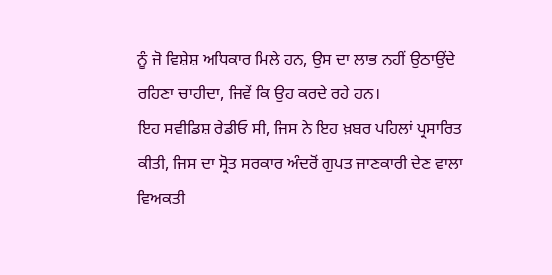ਨੂੰ ਜੋ ਵਿਸ਼ੇਸ਼ ਅਧਿਕਾਰ ਮਿਲੇ ਹਨ, ਉਸ ਦਾ ਲਾਭ ਨਹੀਂ ਉਠਾਉਂਦੇ ਰਹਿਣਾ ਚਾਹੀਦਾ, ਜਿਵੇਂ ਕਿ ਉਹ ਕਰਦੇ ਰਹੇ ਹਨ।
ਇਹ ਸਵੀਡਿਸ਼ ਰੇਡੀਓ ਸੀ, ਜਿਸ ਨੇ ਇਹ ਖ਼ਬਰ ਪਹਿਲਾਂ ਪ੍ਰਸਾਰਿਤ ਕੀਤੀ, ਜਿਸ ਦਾ ਸ੍ਰੋਤ ਸਰਕਾਰ ਅੰਦਰੋਂ ਗੁਪਤ ਜਾਣਕਾਰੀ ਦੇਣ ਵਾਲਾ ਵਿਅਕਤੀ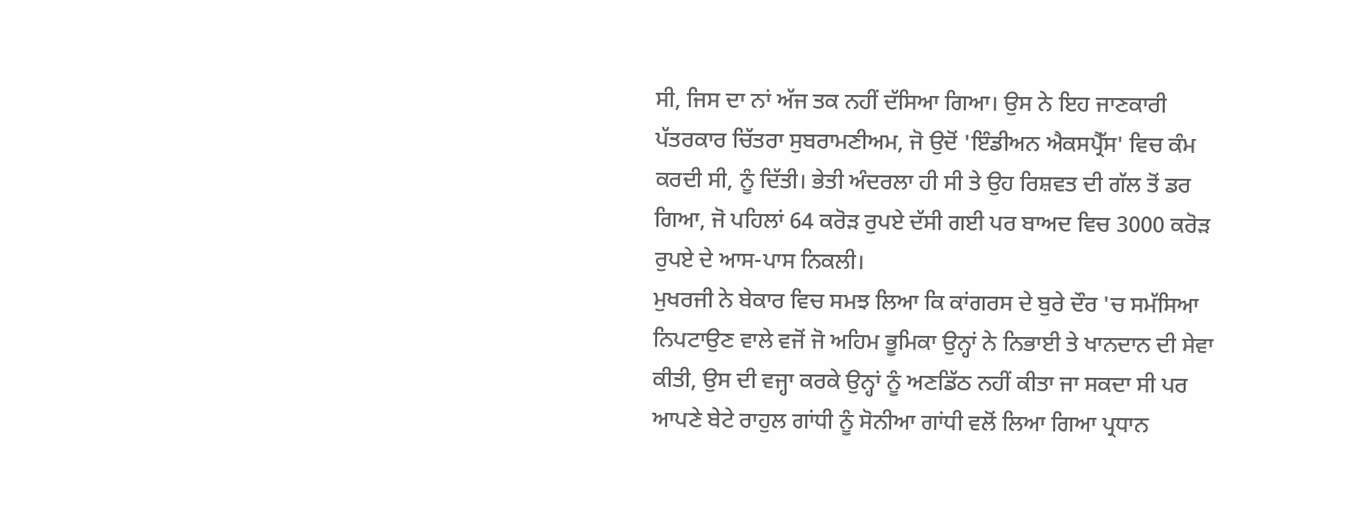ਸੀ, ਜਿਸ ਦਾ ਨਾਂ ਅੱਜ ਤਕ ਨਹੀਂ ਦੱਸਿਆ ਗਿਆ। ਉਸ ਨੇ ਇਹ ਜਾਣਕਾਰੀ ਪੱਤਰਕਾਰ ਚਿੱਤਰਾ ਸੁਬਰਾਮਣੀਅਮ, ਜੋ ਉਦੋਂ 'ਇੰਡੀਅਨ ਐਕਸਪ੍ਰੈੱਸ' ਵਿਚ ਕੰਮ ਕਰਦੀ ਸੀ, ਨੂੰ ਦਿੱਤੀ। ਭੇਤੀ ਅੰਦਰਲਾ ਹੀ ਸੀ ਤੇ ਉਹ ਰਿਸ਼ਵਤ ਦੀ ਗੱਲ ਤੋਂ ਡਰ ਗਿਆ, ਜੋ ਪਹਿਲਾਂ 64 ਕਰੋੜ ਰੁਪਏ ਦੱਸੀ ਗਈ ਪਰ ਬਾਅਦ ਵਿਚ 3000 ਕਰੋੜ ਰੁਪਏ ਦੇ ਆਸ-ਪਾਸ ਨਿਕਲੀ।
ਮੁਖਰਜੀ ਨੇ ਬੇਕਾਰ ਵਿਚ ਸਮਝ ਲਿਆ ਕਿ ਕਾਂਗਰਸ ਦੇ ਬੁਰੇ ਦੌਰ 'ਚ ਸਮੱਸਿਆ ਨਿਪਟਾਉਣ ਵਾਲੇ ਵਜੋਂ ਜੋ ਅਹਿਮ ਭੂਮਿਕਾ ਉਨ੍ਹਾਂ ਨੇ ਨਿਭਾਈ ਤੇ ਖਾਨਦਾਨ ਦੀ ਸੇਵਾ ਕੀਤੀ, ਉਸ ਦੀ ਵਜ੍ਹਾ ਕਰਕੇ ਉਨ੍ਹਾਂ ਨੂੰ ਅਣਡਿੱਠ ਨਹੀਂ ਕੀਤਾ ਜਾ ਸਕਦਾ ਸੀ ਪਰ ਆਪਣੇ ਬੇਟੇ ਰਾਹੁਲ ਗਾਂਧੀ ਨੂੰ ਸੋਨੀਆ ਗਾਂਧੀ ਵਲੋਂ ਲਿਆ ਗਿਆ ਪ੍ਰਧਾਨ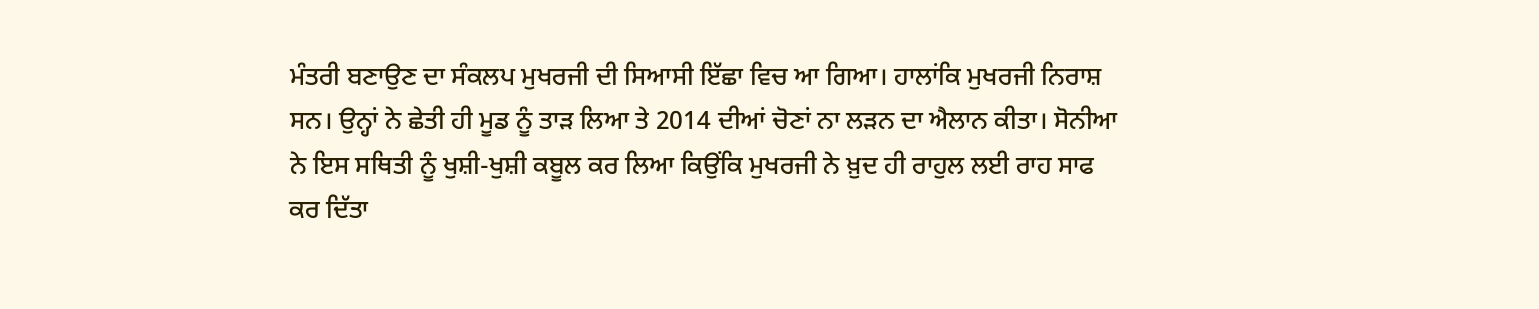ਮੰਤਰੀ ਬਣਾਉਣ ਦਾ ਸੰਕਲਪ ਮੁਖਰਜੀ ਦੀ ਸਿਆਸੀ ਇੱਛਾ ਵਿਚ ਆ ਗਿਆ। ਹਾਲਾਂਕਿ ਮੁਖਰਜੀ ਨਿਰਾਸ਼ ਸਨ। ਉਨ੍ਹਾਂ ਨੇ ਛੇਤੀ ਹੀ ਮੂਡ ਨੂੰ ਤਾੜ ਲਿਆ ਤੇ 2014 ਦੀਆਂ ਚੋਣਾਂ ਨਾ ਲੜਨ ਦਾ ਐਲਾਨ ਕੀਤਾ। ਸੋਨੀਆ ਨੇ ਇਸ ਸਥਿਤੀ ਨੂੰ ਖੁਸ਼ੀ-ਖੁਸ਼ੀ ਕਬੂਲ ਕਰ ਲਿਆ ਕਿਉਂਕਿ ਮੁਖਰਜੀ ਨੇ ਖ਼ੁਦ ਹੀ ਰਾਹੁਲ ਲਈ ਰਾਹ ਸਾਫ ਕਰ ਦਿੱਤਾ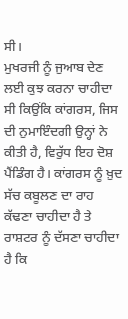ਸੀ।
ਮੁਖਰਜੀ ਨੂੰ ਜੁਆਬ ਦੇਣ ਲਈ ਕੁਝ ਕਰਨਾ ਚਾਹੀਦਾ ਸੀ ਕਿਉਂਕਿ ਕਾਂਗਰਸ, ਜਿਸ ਦੀ ਨੁਮਾਇੰਦਗੀ ਉਨ੍ਹਾਂ ਨੇ ਕੀਤੀ ਹੈ, ਵਿਰੁੱਧ ਇਹ ਦੋਸ਼ ਪੈਂਡਿੰਗ ਹੈ। ਕਾਂਗਰਸ ਨੂੰ ਖ਼ੁਦ ਸੱਚ ਕਬੂਲਣ ਦਾ ਰਾਹ ਕੱਢਣਾ ਚਾਹੀਦਾ ਹੈ ਤੇ ਰਾਸ਼ਟਰ ਨੂੰ ਦੱਸਣਾ ਚਾਹੀਦਾ ਹੈ ਕਿ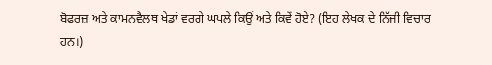ਬੋਫਰਜ਼ ਅਤੇ ਕਾਮਨਵੈਲਥ ਖੇਡਾਂ ਵਰਗੇ ਘਪਲੇ ਕਿਉਂ ਅਤੇ ਕਿਵੇਂ ਹੋਏ? (ਇਹ ਲੇਖਕ ਦੇ ਨਿੱਜੀ ਵਿਚਾਰ ਹਨ।)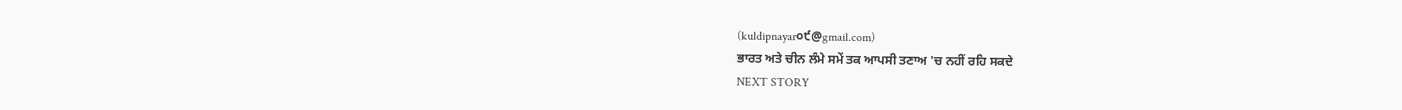(kuldipnayar੦੯@gmail.com)
ਭਾਰਤ ਅਤੇ ਚੀਨ ਲੰਮੇ ਸਮੇਂ ਤਕ ਆਪਸੀ ਤਣਾਅ 'ਚ ਨਹੀਂ ਰਹਿ ਸਕਦੇ
NEXT STORY